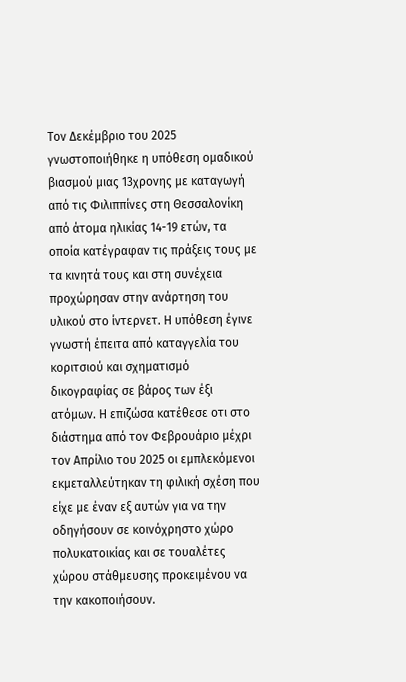Τον Δεκέμβριο του 2025 γνωστοποιήθηκε η υπόθεση ομαδικού βιασμού μιας 13χρονης με καταγωγή από τις Φιλιππίνες στη Θεσσαλονίκη από άτομα ηλικίας 14-19 ετών, τα οποία κατέγραφαν τις πράξεις τους με τα κινητά τους και στη συνέχεια προχώρησαν στην ανάρτηση του υλικού στο ίντερνετ. Η υπόθεση έγινε γνωστή έπειτα από καταγγελία του κοριτσιού και σχηματισμό δικογραφίας σε βάρος των έξι ατόμων. Η επιζώσα κατέθεσε οτι στο διάστημα από τον Φεβρουάριο μέχρι τον Απρίλιο του 2025 οι εμπλεκόμενοι εκμεταλλεύτηκαν τη φιλική σχέση που είχε με έναν εξ αυτών για να την οδηγήσουν σε κοινόχρηστο χώρο πολυκατοικίας και σε τουαλέτες χώρου στάθμευσης προκειμένου να την κακοποιήσουν.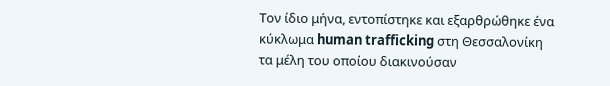Τον ίδιο μήνα, εντοπίστηκε και εξαρθρώθηκε ένα κύκλωμα human trafficking στη Θεσσαλονίκη τα μέλη του οποίου διακινούσαν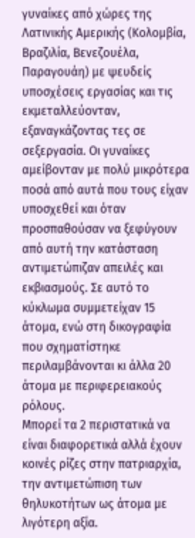γυναίκες από χώρες της Λατινικής Αμερικής (Κολομβία, Βραζιλία, Βενεζουέλα, Παραγουάη) με ψευδείς υποσχέσεις εργασίας και τις εκμεταλλεύονταν, εξαναγκάζοντας τες σε σεξεργασία. Οι γυναίκες αμείβονταν με πολύ μικρότερα ποσά από αυτά που τους είχαν υποσχεθεί και όταν προσπαθούσαν να ξεφύγουν από αυτή την κατάσταση αντιμετώπιζαν απειλές και εκβιασμούς. Σε αυτό το κύκλωμα συμμετείχαν 15 άτομα, ενώ στη δικογραφία που σχηματίστηκε περιλαμβάνονται κι άλλα 20 άτομα με περιφερειακούς ρόλους.
Μπορεί τα 2 περιστατικά να είναι διαφορετικά αλλά έχουν κοινές ρίζες στην πατριαρχία, την αντιμετώπιση των θηλυκοτήτων ως άτομα με λιγότερη αξία.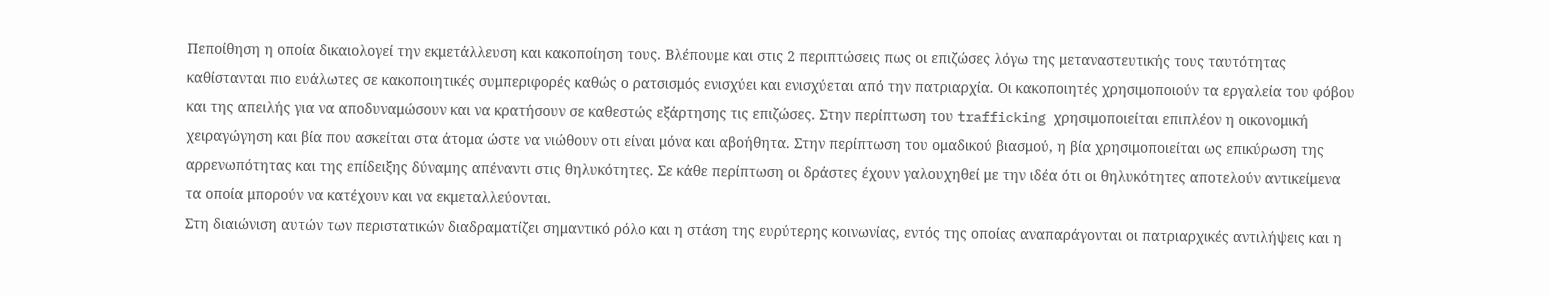Πεποίθηση η οποία δικαιολογεί την εκμετάλλευση και κακοποίηση τους. Βλέπουμε και στις 2 περιπτώσεις πως οι επιζώσες λόγω της μεταναστευτικής τους ταυτότητας καθίστανται πιο ευάλωτες σε κακοποιητικές συμπεριφορές καθώς ο ρατσισμός ενισχύει και ενισχύεται από την πατριαρχία. Οι κακοποιητές χρησιμοποιούν τα εργαλεία του φόβου και της απειλής για να αποδυναμώσουν και να κρατήσουν σε καθεστώς εξάρτησης τις επιζώσες. Στην περίπτωση του trafficking χρησιμοποιείται επιπλέον η οικονομική χειραγώγηση και βία που ασκείται στα άτομα ώστε να νιώθουν οτι είναι μόνα και αβοήθητα. Στην περίπτωση του ομαδικού βιασμού, η βία χρησιμοποιείται ως επικύρωση της αρρενωπότητας και της επίδειξης δύναμης απέναντι στις θηλυκότητες. Σε κάθε περίπτωση οι δράστες έχουν γαλουχηθεί με την ιδέα ότι οι θηλυκότητες αποτελούν αντικείμενα τα οποία μπορούν να κατέχουν και να εκμεταλλεύονται.
Στη διαιώνιση αυτών των περιστατικών διαδραματίζει σημαντικό ρόλο και η στάση της ευρύτερης κοινωνίας, εντός της οποίας αναπαράγονται οι πατριαρχικές αντιλήψεις και η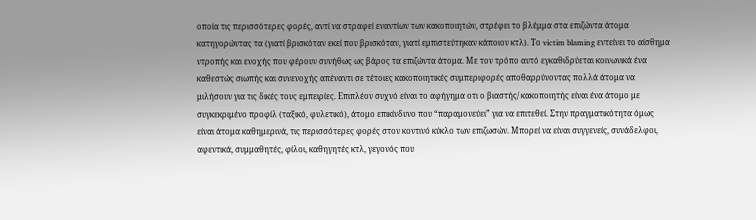οποία τις περισσότερες φορές, αντί να στραφεί εναντίων των κακοποιητών, στρέφει το βλέμμα στα επιζώντα άτομα κατηγορώντας τα (γιατί βρισκόταν εκεί που βρισκόταν, γιατί εμπιστεύτηκαν κάποιον κτλ). Το victim blaming εντείνει το αίσθημα ντροπής και ενοχής που φέρουν συνήθως ως βάρος τα επιζώντα άτομα. Με τον τρόπο αυτό εγκαθιδρύεται κοινωνικά ένα καθεστώς σιωπής και συνενοχής απέναντι σε τέτοιες κακοποιητικές συμπεριφορές αποθαρρύνοντας πολλά άτομα να μιλήσουν για τις δικές τους εμπειρίες. Επιπλέον συχνό είναι το αφήγημα οτι ο βιαστής/ κακοποιητής είναι ένα άτομο με συγκεκριμένο προφίλ (ταξικό, φυλετικό), άτομο επικίνδυνο που “παραμονεύει” για να επιτεθεί. Στην πραγματικότητα όμως είναι άτομα καθημερινά, τις περισσότερες φορές στον κοντινό κύκλο των επιζωσών. Μπορεί να είναι συγγενείς, συνάδελφοι, αφεντικά, συμμαθητές, φίλοι, καθηγητές κτλ, γεγονός που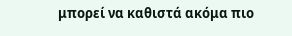μπορεί να καθιστά ακόμα πιο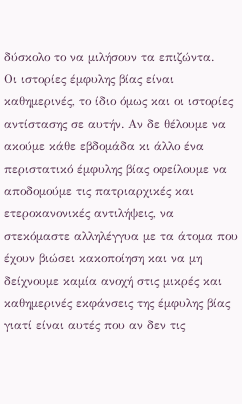δύσκολο το να μιλήσουν τα επιζώντα.
Οι ιστορίες έμφυλης βίας είναι καθημερινές, το ίδιο όμως και οι ιστορίες αντίστασης σε αυτήν. Αν δε θέλουμε να ακούμε κάθε εβδομάδα κι άλλο ένα περιστατικό έμφυλης βίας οφείλουμε να αποδομούμε τις πατριαρχικές και ετεροκανονικές αντιλήψεις, να στεκόμαστε αλληλέγγυα με τα άτομα που έχουν βιώσει κακοποίηση και να μη δείχνουμε καμία ανοχή στις μικρές και καθημερινές εκφάνσεις της έμφυλης βίας γιατί είναι αυτές που αν δεν τις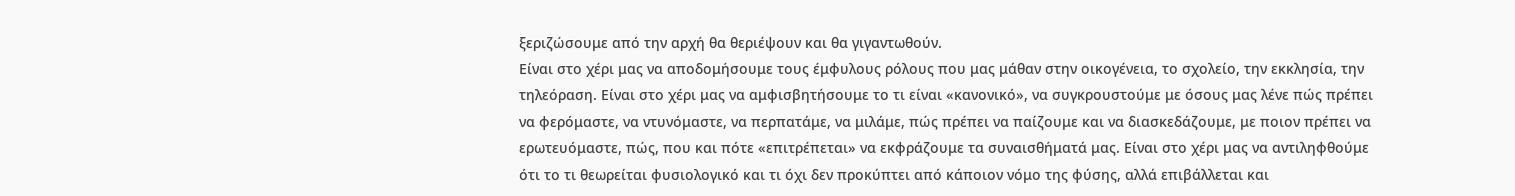ξεριζώσουμε από την αρχή θα θεριέψουν και θα γιγαντωθούν.
Είναι στο χέρι μας να αποδομήσουμε τους έμφυλους ρόλους που μας μάθαν στην οικογένεια, το σχολείο, την εκκλησία, την τηλεόραση. Είναι στο χέρι μας να αμφισβητήσουμε το τι είναι «κανονικό», να συγκρουστούμε με όσους μας λένε πώς πρέπει να φερόμαστε, να ντυνόμαστε, να περπατάμε, να μιλάμε, πώς πρέπει να παίζουμε και να διασκεδάζουμε, με ποιον πρέπει να ερωτευόμαστε, πώς, που και πότε «επιτρέπεται» να εκφράζουμε τα συναισθήματά μας. Είναι στο χέρι μας να αντιληφθούμε ότι το τι θεωρείται φυσιολογικό και τι όχι δεν προκύπτει από κάποιον νόμο της φύσης, αλλά επιβάλλεται και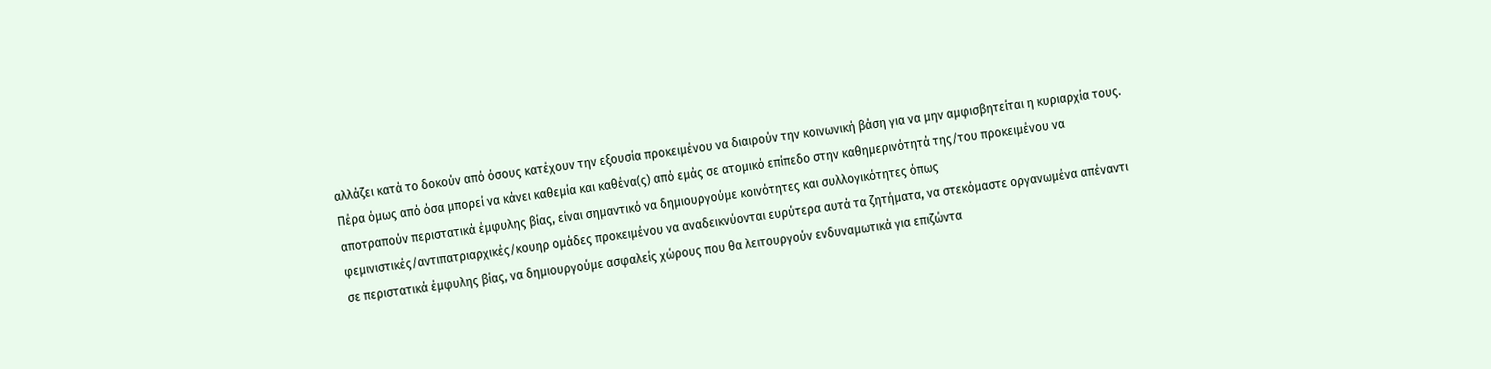αλλάζει κατά το δοκούν από όσους κατέχουν την εξουσία προκειμένου να διαιρούν την κοινωνική βάση για να μην αμφισβητείται η κυριαρχία τους.
Πέρα όμως από όσα μπορεί να κάνει καθεμία και καθένα(ς) από εμάς σε ατομικό επίπεδο στην καθημερινότητά της/του προκειμένου να αποτραπούν περιστατικά έμφυλης βίας, είναι σημαντικό να δημιουργούμε κοινότητες και συλλογικότητες όπως φεμινιστικές/αντιπατριαρχικές/κουηρ ομάδες προκειμένου να αναδεικνύονται ευρύτερα αυτά τα ζητήματα, να στεκόμαστε οργανωμένα απέναντι σε περιστατικά έμφυλης βίας, να δημιουργούμε ασφαλείς χώρους που θα λειτουργούν ενδυναμωτικά για επιζώντα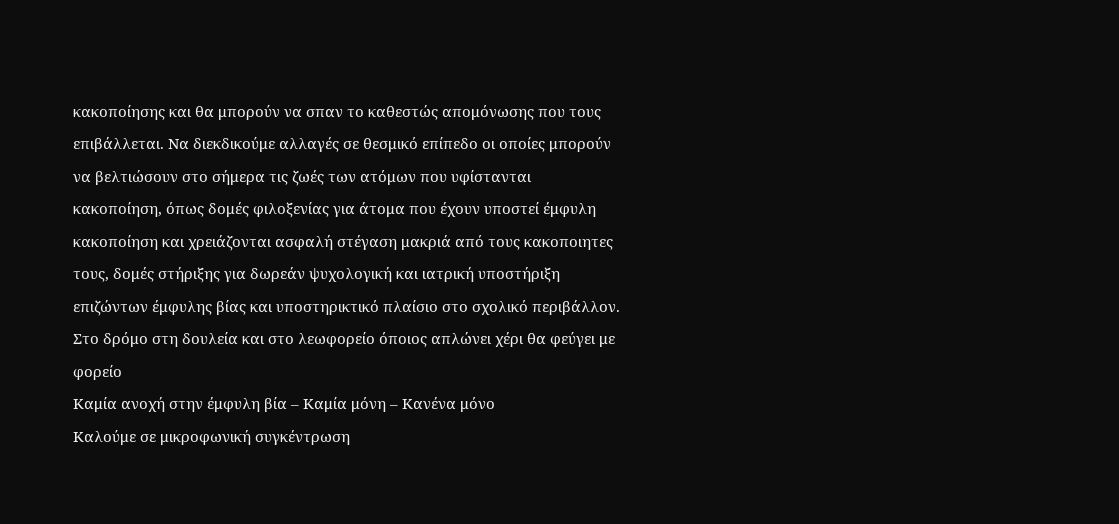κακοποίησης και θα μπορούν να σπαν το καθεστώς απομόνωσης που τους επιβάλλεται. Να διεκδικούμε αλλαγές σε θεσμικό επίπεδο οι οποίες μπορούν να βελτιώσουν στο σήμερα τις ζωές των ατόμων που υφίστανται κακοποίηση, όπως δομές φιλοξενίας για άτομα που έχουν υποστεί έμφυλη κακοποίηση και χρειάζονται ασφαλή στέγαση μακριά από τους κακοποιητες τους, δομές στήριξης για δωρεάν ψυχολογική και ιατρική υποστήριξη επιζώντων έμφυλης βίας και υποστηρικτικό πλαίσιο στο σχολικό περιβάλλον.
Στο δρόμο στη δουλεία και στο λεωφορείο όποιος απλώνει χέρι θα φεύγει με φορείο
Καμία ανοχή στην έμφυλη βία – Καμία μόνη – Κανένα μόνο
Καλούμε σε μικροφωνική συγκέντρωση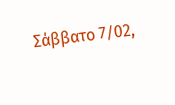Σάββατο 7/02,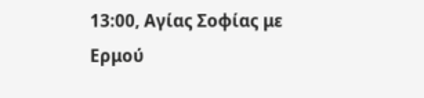13:00, Αγίας Σοφίας με Ερμού